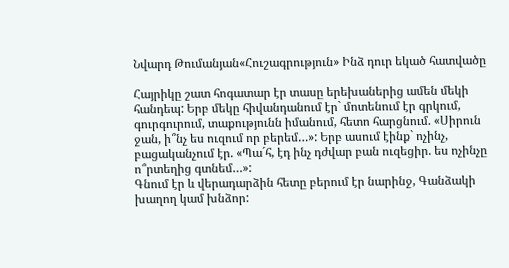Նվարդ Թումանյան«Հուշագրություն» Ինձ դուր եկած հատվածը

Հայրիկը շատ հոգատար էր տասը երեխաներից ամեն մեկի հանդեպ: Երբ մեկը հիվանդանում էր` մոտենում էր գրկում, գուրգուրում, տաքությունն իմանում, հետո հարցնում. «Սիրուն ջան, ի՞նչ ես ուզում որ բերեմ…»: Երբ ասում էինք` ոչինչ, բացականչում էր. «Պա´հ, էդ ինչ դժվար բան ուզեցիր. ես ոչինչը ո՞րտեղից գտնեմ…»:
Գնում էր և վերադարձին հետը բերում էր նարինջ, Գանձակի խաղող կամ խնձոր: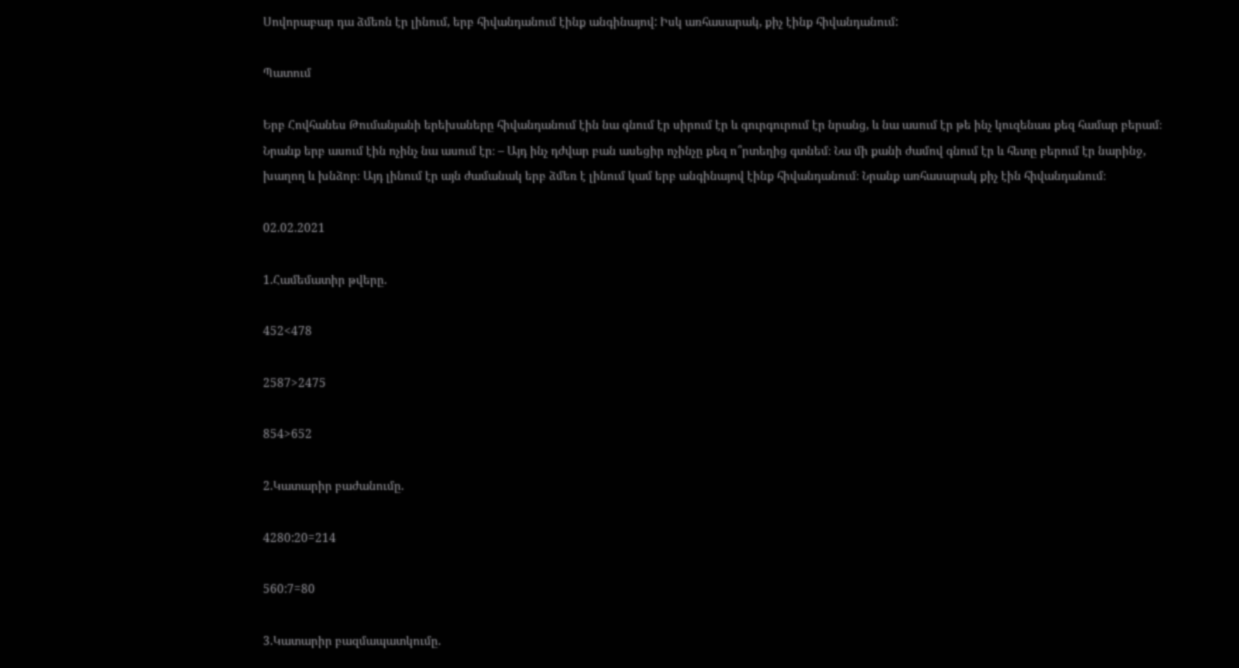Սովորաբար դա ձմեռն էր լինում, երբ հիվանդանում էինք անգինայով: Իսկ առհասարակ, քիչ էինք հիվանդանում:

Պատում

Երբ Հովհանես Թումանյանի երեխաները հիվանդանում էին նա գնում էր սիրում էր և գուրգուրում էր նրանց, և նա ասում էր թե ինչ կուզենաս քեզ համար բերամ։ Նրանք երբ ասում էին ոչինչ նա ասում էր։ – Այդ ինչ դժվար բան ասեցիր ոչինչը քեզ ո՞րտեղից գտնեմ։ Նա մի քանի ժամով գնում էր և հետը բերում էր նարինջ, խաղող և խնձոր։ Այդ լինում էր այն ժամանակ երբ ձմեռ է լինում կամ երբ անգինայով էինք հիվանդանում։ Նրանք առհասարակ քիչ էին հիվանդանում։

02.02.2021

1.Համեմատիր թվերը.

452<478

2587>2475

854>652

2.Կատարիր բաժանումը.

4280:20=214

560:7=80

3.Կատարիր բազմապատկումը.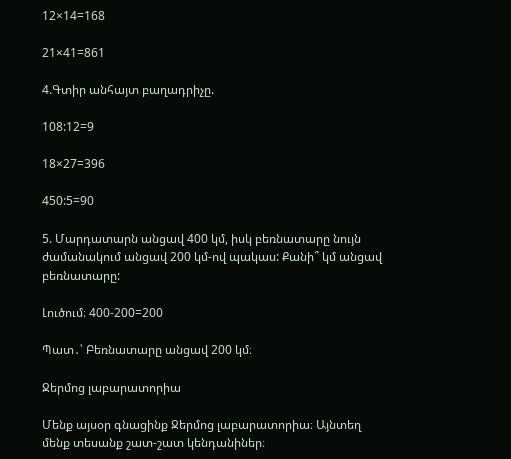12×14=168

21×41=861

4.Գտիր անհայտ բաղադրիչը.

108:12=9

18×27=396

450:5=90

5. Մարդատարն անցավ 400 կմ, իսկ բեռնատարը նույն ժամանակում անցավ 200 կմ-ով պակաս: Քանի՞ կմ անցավ բեռնատարը:

Լուծում։ 400-200=200

Պատ․՝ Բեռնատարը անցավ 200 կմ։

Ջերմոց լաբարատորիա

Մենք այսօր գնացինք Ջերմոց լաբարատորիա։ Այնտեղ մենք տեսանք շատ-շատ կենդանիներ։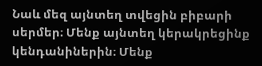Նաև մեզ այնտեղ տվեցին բիբարի սերմեր։ Մենք այնտեղ կերակրեցինք կենդանիներին։ Մենք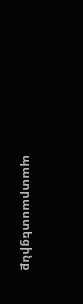պատրաստեցինք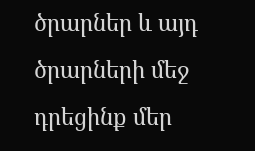ծրարներ և այդ ծրարների մեջ դրեցինք մեր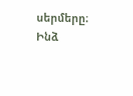սերմերը։ Ինձ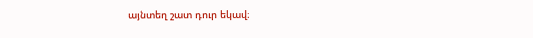այնտեղ շատ դուր եկավ։